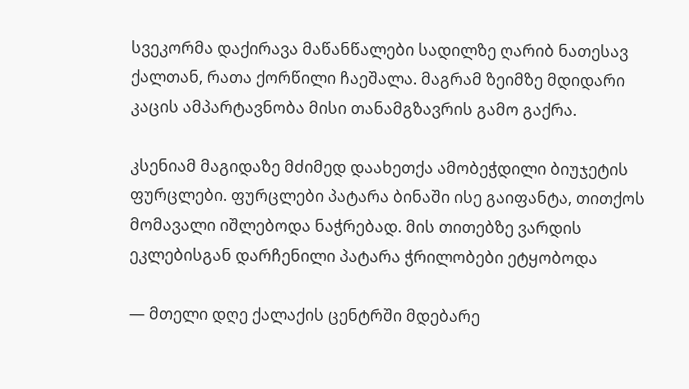სვეკორმა დაქირავა მაწანწალები სადილზე ღარიბ ნათესავ ქალთან, რათა ქორწილი ჩაეშალა. მაგრამ ზეიმზე მდიდარი კაცის ამპარტავნობა მისი თანამგზავრის გამო გაქრა.

კსენიამ მაგიდაზე მძიმედ დაახეთქა ამობეჭდილი ბიუჯეტის ფურცლები. ფურცლები პატარა ბინაში ისე გაიფანტა, თითქოს მომავალი იშლებოდა ნაჭრებად. მის თითებზე ვარდის ეკლებისგან დარჩენილი პატარა ჭრილობები ეტყობოდა

— მთელი დღე ქალაქის ცენტრში მდებარე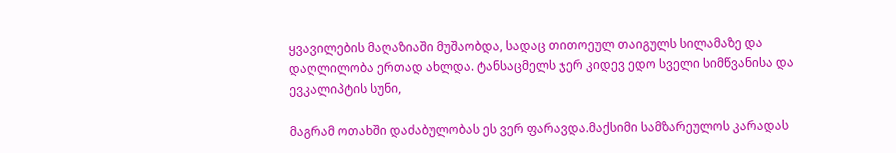ყვავილების მაღაზიაში მუშაობდა, სადაც თითოეულ თაიგულს სილამაზე და დაღლილობა ერთად ახლდა. ტანსაცმელს ჯერ კიდევ ედო სველი სიმწვანისა და ევკალიპტის სუნი,

მაგრამ ოთახში დაძაბულობას ეს ვერ ფარავდა.მაქსიმი სამზარეულოს კარადას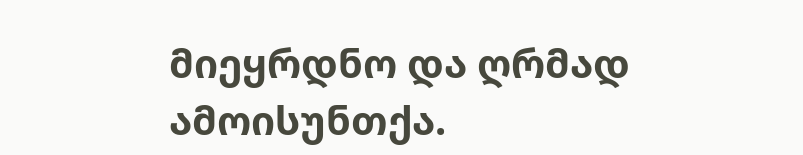მიეყრდნო და ღრმად ამოისუნთქა.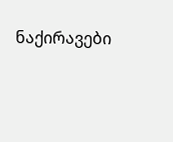ნაქირავები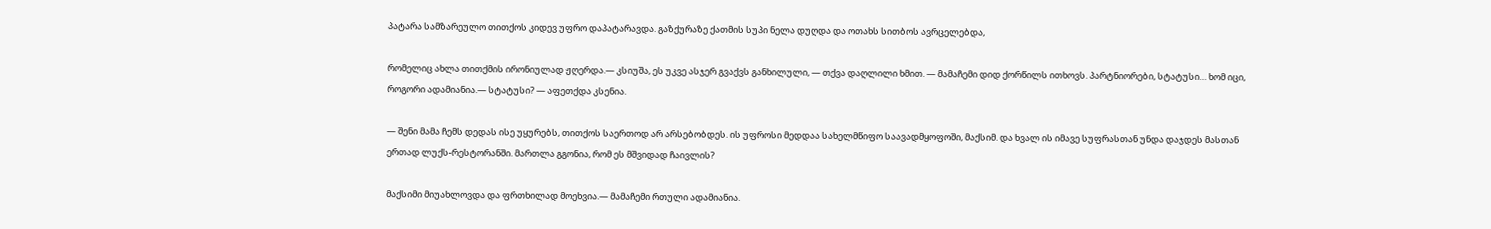პატარა სამზარეულო თითქოს კიდევ უფრო დაპატარავდა. გაზქურაზე ქათმის სუპი ნელა დუღდა და ოთახს სითბოს ავრცელებდა,

რომელიც ახლა თითქმის ირონიულად ჟღერდა.— კსიუშა, ეს უკვე ასჯერ გვაქვს განხილული, — თქვა დაღლილი ხმით. — მამაჩემი დიდ ქორწილს ითხოვს. პარტნიორები, სტატუსი… ხომ იცი, როგორი ადამიანია.— სტატუსი? — აფეთქდა კსენია.

— შენი მამა ჩემს დედას ისე უყურებს, თითქოს საერთოდ არ არსებობდეს. ის უფროსი მედდაა სახელმწიფო საავადმყოფოში, მაქსიმ. და ხვალ ის იმავე სუფრასთან უნდა დაჯდეს მასთან ერთად ლუქს-რესტორანში. მართლა გგონია, რომ ეს მშვიდად ჩაივლის?

მაქსიმი მიუახლოვდა და ფრთხილად მოეხვია.— მამაჩემი რთული ადამიანია.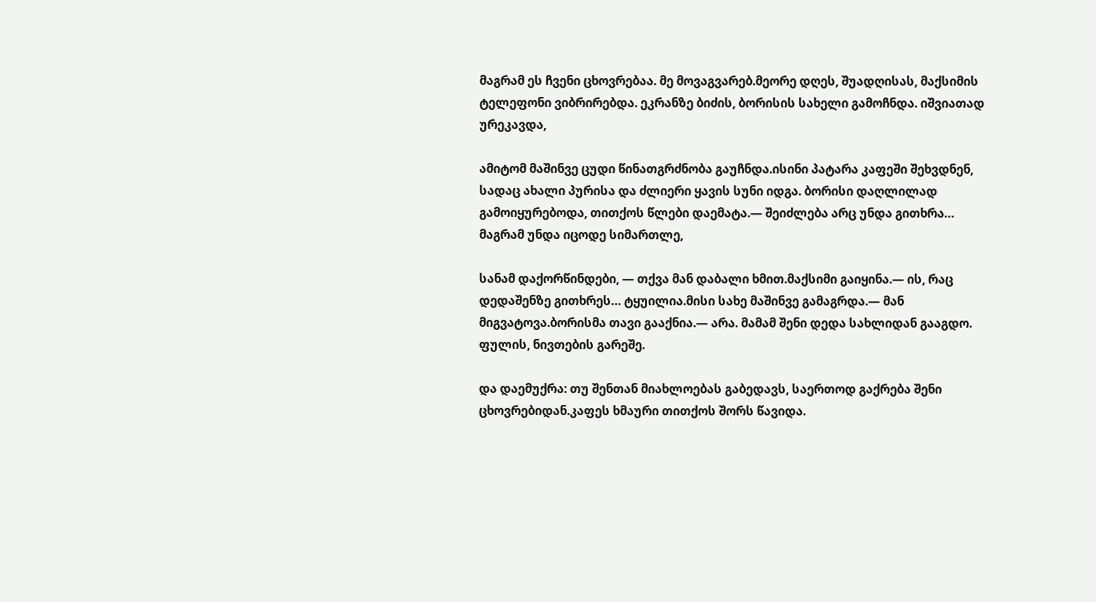მაგრამ ეს ჩვენი ცხოვრებაა. მე მოვაგვარებ.მეორე დღეს, შუადღისას, მაქსიმის ტელეფონი ვიბრირებდა. ეკრანზე ბიძის, ბორისის სახელი გამოჩნდა. იშვიათად ურეკავდა,

ამიტომ მაშინვე ცუდი წინათგრძნობა გაუჩნდა.ისინი პატარა კაფეში შეხვდნენ, სადაც ახალი პურისა და ძლიერი ყავის სუნი იდგა. ბორისი დაღლილად გამოიყურებოდა, თითქოს წლები დაემატა.— შეიძლება არც უნდა გითხრა… მაგრამ უნდა იცოდე სიმართლე,

სანამ დაქორწინდები, — თქვა მან დაბალი ხმით.მაქსიმი გაიყინა.— ის, რაც დედაშენზე გითხრეს… ტყუილია.მისი სახე მაშინვე გამაგრდა.— მან მიგვატოვა.ბორისმა თავი გააქნია.— არა. მამამ შენი დედა სახლიდან გააგდო. ფულის, ნივთების გარეშე.

და დაემუქრა: თუ შენთან მიახლოებას გაბედავს, საერთოდ გაქრება შენი ცხოვრებიდან.კაფეს ხმაური თითქოს შორს წავიდა.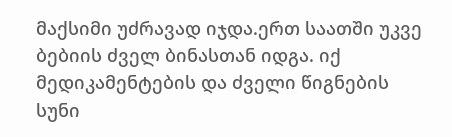მაქსიმი უძრავად იჯდა.ერთ საათში უკვე ბებიის ძველ ბინასთან იდგა. იქ მედიკამენტების და ძველი წიგნების სუნი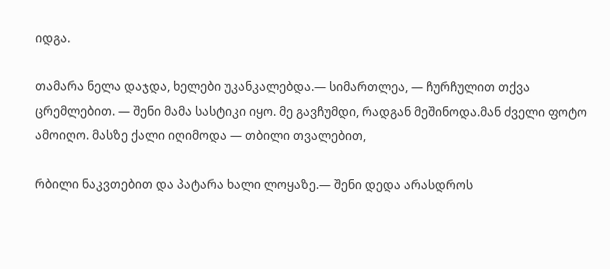იდგა.

თამარა ნელა დაჯდა, ხელები უკანკალებდა.— სიმართლეა, — ჩურჩულით თქვა ცრემლებით. — შენი მამა სასტიკი იყო. მე გავჩუმდი, რადგან მეშინოდა.მან ძველი ფოტო ამოიღო. მასზე ქალი იღიმოდა — თბილი თვალებით,

რბილი ნაკვთებით და პატარა ხალი ლოყაზე.— შენი დედა არასდროს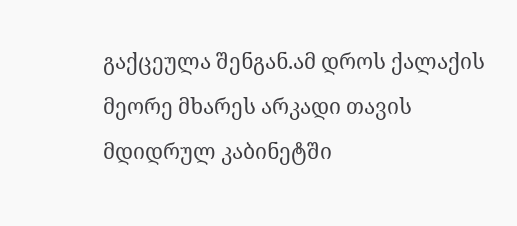გაქცეულა შენგან.ამ დროს ქალაქის მეორე მხარეს არკადი თავის მდიდრულ კაბინეტში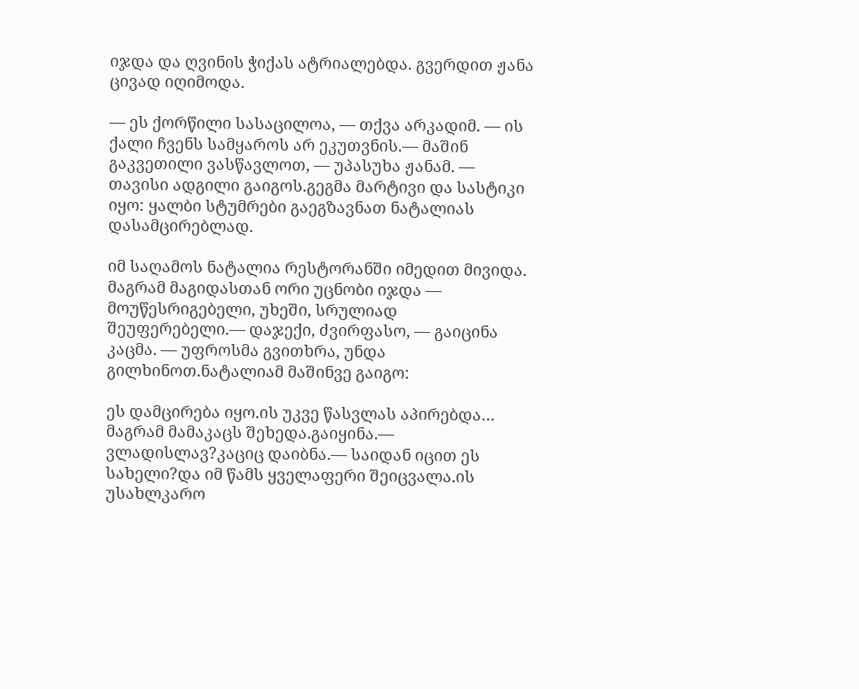იჯდა და ღვინის ჭიქას ატრიალებდა. გვერდით ჟანა ცივად იღიმოდა.

— ეს ქორწილი სასაცილოა, — თქვა არკადიმ. — ის ქალი ჩვენს სამყაროს არ ეკუთვნის.— მაშინ გაკვეთილი ვასწავლოთ, — უპასუხა ჟანამ. — თავისი ადგილი გაიგოს.გეგმა მარტივი და სასტიკი იყო: ყალბი სტუმრები გაეგზავნათ ნატალიას დასამცირებლად.

იმ საღამოს ნატალია რესტორანში იმედით მივიდა. მაგრამ მაგიდასთან ორი უცნობი იჯდა — მოუწესრიგებელი, უხეში, სრულიად შეუფერებელი.— დაჯექი, ძვირფასო, — გაიცინა კაცმა. — უფროსმა გვითხრა, უნდა გილხინოთ.ნატალიამ მაშინვე გაიგო:

ეს დამცირება იყო.ის უკვე წასვლას აპირებდა… მაგრამ მამაკაცს შეხედა.გაიყინა.— ვლადისლავ?კაციც დაიბნა.— საიდან იცით ეს სახელი?და იმ წამს ყველაფერი შეიცვალა.ის უსახლკარო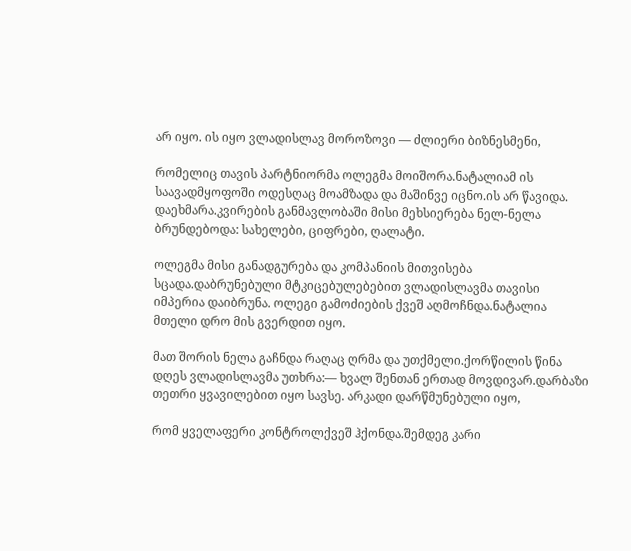არ იყო. ის იყო ვლადისლავ მოროზოვი — ძლიერი ბიზნესმენი,

რომელიც თავის პარტნიორმა ოლეგმა მოიშორა.ნატალიამ ის საავადმყოფოში ოდესღაც მოამზადა და მაშინვე იცნო.ის არ წავიდა. დაეხმარა.კვირების განმავლობაში მისი მეხსიერება ნელ-ნელა ბრუნდებოდა: სახელები, ციფრები, ღალატი.

ოლეგმა მისი განადგურება და კომპანიის მითვისება სცადა.დაბრუნებული მტკიცებულებებით ვლადისლავმა თავისი იმპერია დაიბრუნა. ოლეგი გამოძიების ქვეშ აღმოჩნდა.ნატალია მთელი დრო მის გვერდით იყო.

მათ შორის ნელა გაჩნდა რაღაც ღრმა და უთქმელი.ქორწილის წინა დღეს ვლადისლავმა უთხრა:— ხვალ შენთან ერთად მოვდივარ.დარბაზი თეთრი ყვავილებით იყო სავსე. არკადი დარწმუნებული იყო,

რომ ყველაფერი კონტროლქვეშ ჰქონდა.შემდეგ კარი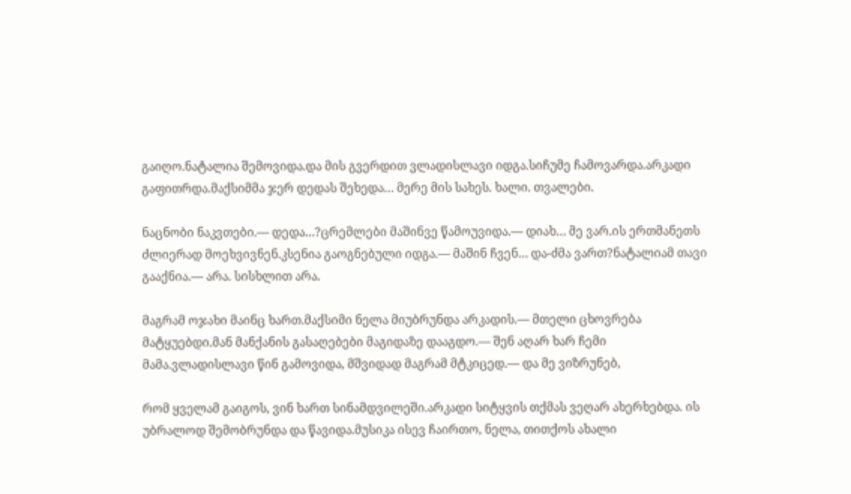გაიღო.ნატალია შემოვიდა.და მის გვერდით ვლადისლავი იდგა.სიჩუმე ჩამოვარდა.არკადი გაფითრდა.მაქსიმმა ჯერ დედას შეხედა… მერე მის სახეს. ხალი. თვალები.

ნაცნობი ნაკვთები.— დედა…?ცრემლები მაშინვე წამოუვიდა.— დიახ… მე ვარ.ის ერთმანეთს ძლიერად მოეხვივნენ.კსენია გაოგნებული იდგა.— მაშინ ჩვენ… და-ძმა ვართ?ნატალიამ თავი გააქნია.— არა. სისხლით არა.

მაგრამ ოჯახი მაინც ხართ.მაქსიმი ნელა მიუბრუნდა არკადის.— მთელი ცხოვრება მატყუებდი.მან მანქანის გასაღებები მაგიდაზე დააგდო.— შენ აღარ ხარ ჩემი მამა.ვლადისლავი წინ გამოვიდა, მშვიდად მაგრამ მტკიცედ.— და მე ვიზრუნებ,

რომ ყველამ გაიგოს, ვინ ხართ სინამდვილეში.არკადი სიტყვის თქმას ვეღარ ახერხებდა. ის უბრალოდ შემობრუნდა და წავიდა.მუსიკა ისევ ჩაირთო, ნელა, თითქოს ახალი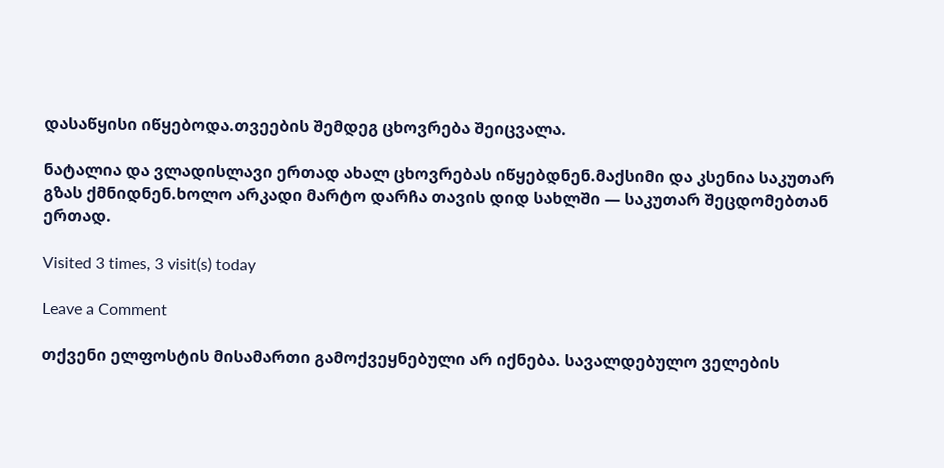დასაწყისი იწყებოდა.თვეების შემდეგ ცხოვრება შეიცვალა.

ნატალია და ვლადისლავი ერთად ახალ ცხოვრებას იწყებდნენ.მაქსიმი და კსენია საკუთარ გზას ქმნიდნენ.ხოლო არკადი მარტო დარჩა თავის დიდ სახლში — საკუთარ შეცდომებთან ერთად.

Visited 3 times, 3 visit(s) today

Leave a Comment

თქვენი ელფოსტის მისამართი გამოქვეყნებული არ იქნება. სავალდებულო ველების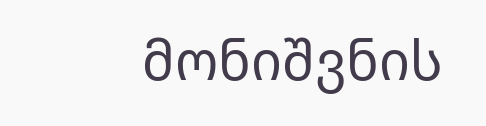მონიშვნის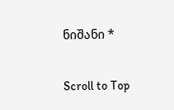ნიშანი *

Scroll to Top